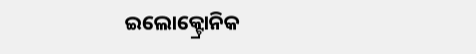ଇଲୋକ୍ଟ୍ରୋନିକ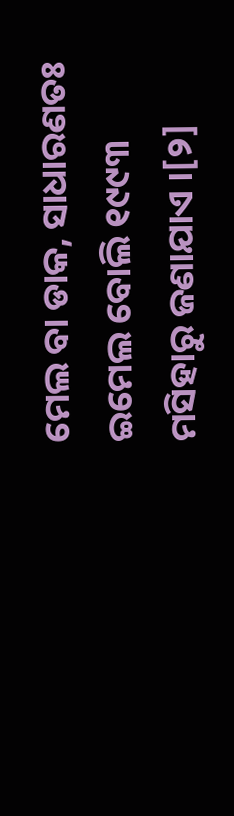ମେଲ ବା ଡାକ, ସାଧାରଣତଃ ଇମେଲ ବୋଲି ୧୯୯୩ ମସିହାରୁ ଜଣାଯାଏ ।[୨]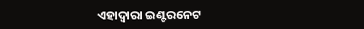ଏହାଦ୍ୱାରା ଇଣ୍ଟରନେଟ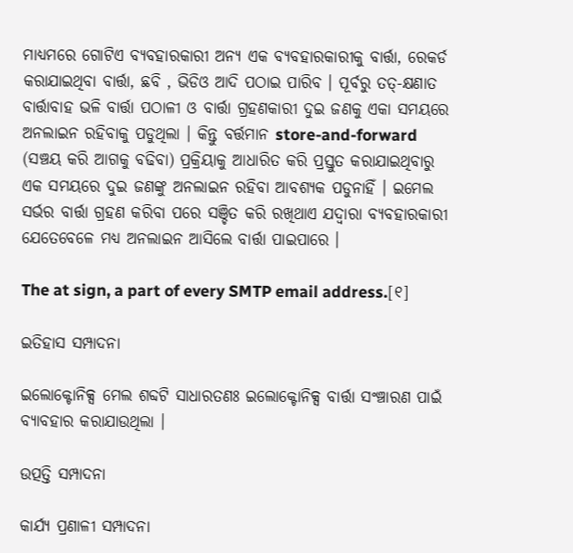ମାଧ୍ୟମରେ ଗୋଟିଏ ବ୍ୟବହାରକାରୀ ଅନ୍ୟ ଏକ ବ୍ୟବହାରକାରୀକୁ ବାର୍ତ୍ତା, ରେକର୍ଡ କରାଯାଇଥିବା ବାର୍ତ୍ତା, ଛବି , ଭିଡିଓ ଆଦି ପଠାଇ ପାରିବ । ପୂର୍ବରୁ ତତ୍-କ୍ଷଣାତ ବାର୍ତ୍ତାବାହ ଭଳି ବାର୍ତ୍ତା ପଠାଳୀ ଓ ବାର୍ତ୍ତା ଗ୍ରହଣକାରୀ ଦୁଇ ଜଣକୁ ଏକା ସମୟରେ ଅନଲାଇନ ରହିବାକୁ ପଡୁଥିଲା । କିନ୍ତୁ ବର୍ତ୍ତମାନ store-and-forward (ସଞ୍ଚୟ କରି ଆଗକୁ ବଢିବା) ପ୍ରକ୍ରିୟାକୁ ଆଧାରିତ କରି ପ୍ରସ୍ତୁତ କରାଯାଇଥିବାରୁ ଏକ ସମୟରେ ଦୁଇ ଜଣଙ୍କୁ ଅନଲାଇନ ରହିବା ଆବଶ୍ୟକ ପଡୁନାହିଁ । ଇମେଲ ସର୍ଭର ବାର୍ତ୍ତା ଗ୍ରହଣ କରିବା ପରେ ସଞ୍ଚିତ କରି ରଖିଥାଏ ଯଦ୍ୱାରା ବ୍ୟବହାରକାରୀ ଯେତେବେଳେ ମଧ୍ୟ ଅନଲାଇନ ଆସିଲେ ବାର୍ତ୍ତା ପାଇପାରେ ।

The at sign, a part of every SMTP email address.[୧]

ଇତିହାସ ସମ୍ପାଦନା

ଇଲୋକ୍ଟୋନିକ୍ସ ମେଲ ଶବ୍ଦଟି ସାଧାରତଣଃ ଇଲୋକ୍ଟୋନିକ୍ସ ବାର୍ତ୍ତା ସଂଞ୍ଚାରଣ ପାଇଁ ବ୍ୟାବହାର କରାଯାଉଥିଲା ।

ଉତ୍ପତ୍ତି ସମ୍ପାଦନା

କାର୍ଯ୍ୟ ପ୍ରଣାଳୀ ସମ୍ପାଦନା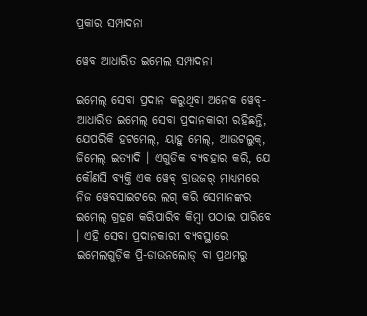ପ୍ରକାର ସମ୍ପାଦନା

ୱେବ ଆଧାରିତ ଇମେଲ ସମ୍ପାଦନା

ଇମେଲ୍ ସେବା ପ୍ରଦାନ କରୁଥିବା ଅନେକ ୱେବ୍-ଆଧାରିତ ଇମେଲ୍ ସେବା ପ୍ରଦାନକାରୀ ରହିଛନ୍ତି, ଯେପରିକି ହଟମେଲ୍, ୟାହୁ ମେଲ୍, ଆଉଟଲୁକ୍, ଜିମେଲ୍ ଇତ୍ୟାଦି । ଏଗୁଡିକ ବ୍ୟବହାର କରି, ଯେ କୌଣସି ବ୍ୟକ୍ତି ଏକ ୱେବ୍ ବ୍ରାଉଜର୍ ମାଧ୍ୟମରେ ନିଜ ୱେବସାଇଟରେ ଲଗ୍ କରି ସେମାନଙ୍କର ଇମେଲ୍ ଗ୍ରହଣ କରିପାରିବ କିମ୍ବା ପଠାଇ ପାରିବେ । ଏହି ସେବା ପ୍ରଦାନକାରୀ ବ୍ୟବସ୍ଥାରେ ଇମେଲଗୁଡ଼ିକ ପ୍ରି-ଡାଉନଲୋଡ୍ ବା ପ୍ରଥମରୁ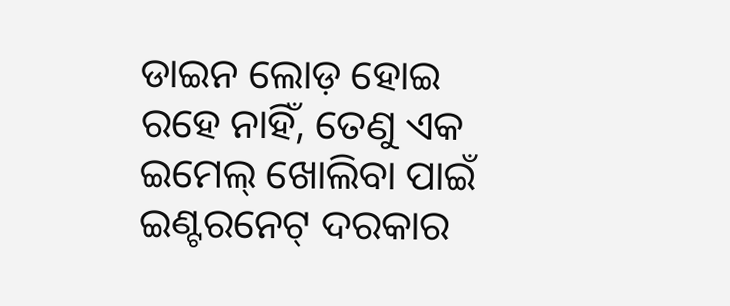ଡାଇନ ଲୋଡ଼ ହୋଇ ରହେ ନାହିଁ, ତେଣୁ ଏକ ଇମେଲ୍ ଖୋଲିବା ପାଇଁ ଇଣ୍ଟରନେଟ୍ ଦରକାର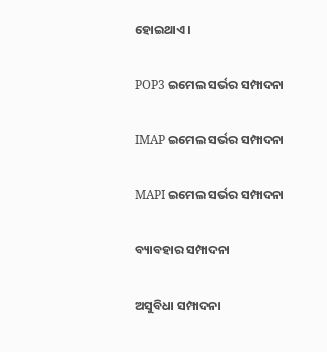ହୋଇଥାଏ ।

POP3 ଇମେଲ ସର୍ଭର ସମ୍ପାଦନା

IMAP ଇମେଲ ସର୍ଭର ସମ୍ପାଦନା

MAPI ଇମେଲ ସର୍ଭର ସମ୍ପାଦନା

ବ୍ୟାବହାର ସମ୍ପାଦନା

ଅସୁବିଧା ସମ୍ପାଦନା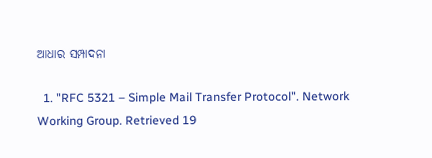ଆଧାର ସମ୍ପାଦନା

  1. "RFC 5321 – Simple Mail Transfer Protocol". Network Working Group. Retrieved 19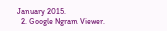January 2015.
  2. Google Ngram Viewer.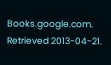Books.google.com. Retrieved 2013-04-21.